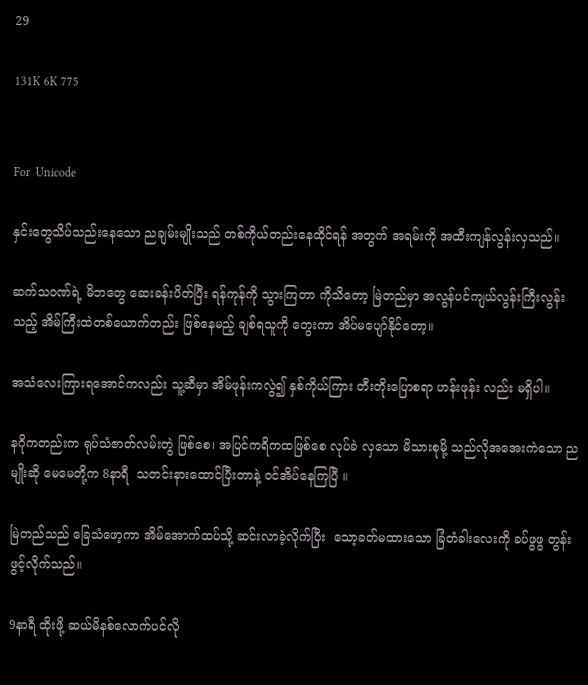29

131K 6K 775


For  Unicode

နှင်းတွေသိပ်သည်းနေသော ညချမ်းမျိုးသည် တစ်ကိုယ်တည်းနေထိုင်ရန် အတွက် အရမ်းကို အထီးကျန်လွန်းလှသည်။

ဆက်သ၀ဏ်ရဲ့ မိဘတွေ ဆေးခန်းပိတ်ပြီး ရန်ကုန်ကို သွားကြတာ ကိုသိတော့ မြဲတည်မှာ အလွန်ပင်ကျယ်လွန်းကြီးလွန်းသည့် အိမ်ကြီးထဲတစ်ယောက်တည်း ဖြစ်နေမည့် ချစ်ရသူကို တွေးကာ အိပ်မပျော်နိုင်တော့။

အသံလေးကြားရအောင်ကလည်း သူ့ဆီမှာ အိမ်ဖုန်းကလွဲ၍ နှစ်ကိုယ်ကြား တီးတိုးပြောစရာ ဟန်းဖုန်း လည်း မရှိပါ။

နဂိုကတည်းက ရုပ်သံဇာတ်လမ်းတွဲ ဖြစ်စေ၊ အပြင်ကရိကထဖြစ်စေ လုပ်ခဲ လှသော မိသားစုမို့ သည်လိုအအေးကဲသော ညမျိုးဆို မေမေတို့က 8နာရီ  သတင်းနားထောင်ပြီးတာနဲ့ ၀င်အိပ်နေကြပြီ ။

မြဲတည်သည် ခြေသံဖော့ကာ အိမ်အောက်ထပ်သို့ ဆင်းလာခဲ့လိုက်ပြီး  သော့ခတ်မထားသော ခြံတံခါးလေးကို ခပ်ဖွဖွ တွန်းဖွင့်လိုက်သည်။

9နာရီ ထိုးဖို့ ဆယ်မိနစ်လောက်ပင်လို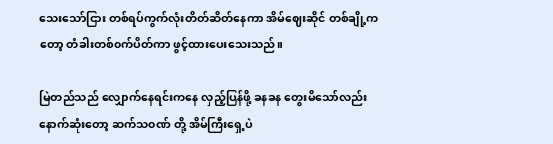သေးသော်ငြား တစ်ရပ်ကွက်လုံးတိတ်ဆိတ်နေကာ အိမ်ဈေးဆိုင် တစ်ချို့ကတော့ တံခါးတစ်၀က်ပိတ်ကာ ဖွင့်ထားပေးသေးသည်။

မြဲတည်သည် လျှောက်နေရင်းကနေ လှည့်ပြန်ဖို့ ခနခန တွေးမိသော်လည်း နောက်ဆုံးတော့ ဆက်သ၀ဏ် တို့ အိမ်ကြီးရှေ့ပဲ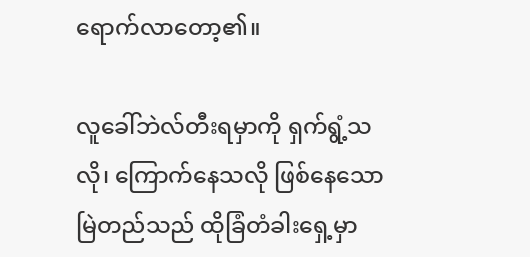ရောက်လာတော့၏။

လူခေါ်ဘဲလ်တီးရမှာကို ရှက်ရွံ့သလို၊ ကြောက်နေသလို ဖြစ်နေသော မြဲတည်သည် ထိုခြံတံခါးရှေ့မှာ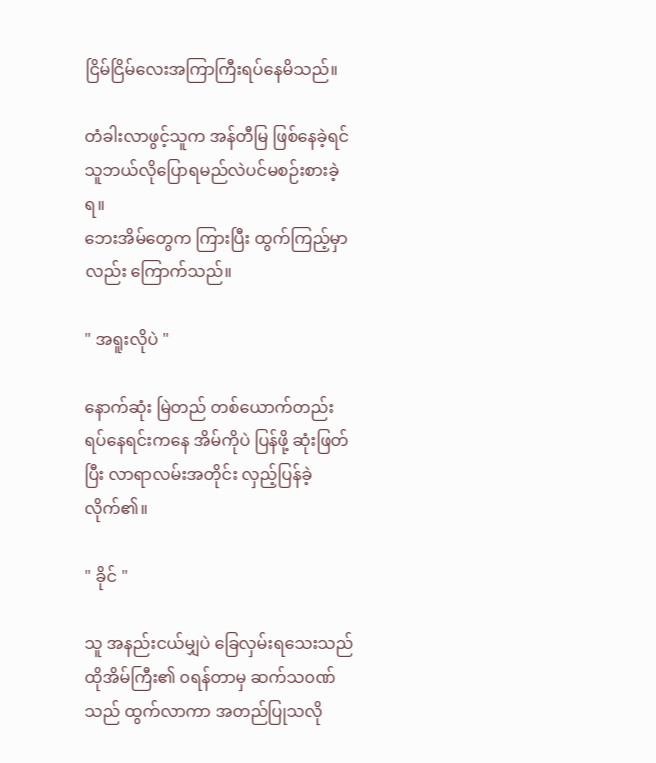ငြိမ်ငြိမ်လေးအကြာကြီးရပ်နေမိသည်။

တံခါးလာဖွင့်သူက အန်တီမြ ဖြစ်နေခဲ့ရင် သူဘယ်လိုပြောရမည်လဲပင်မစဉ်းစားခဲ့ရ။
ဘေးအိမ်တွေက ကြားပြီး ထွက်ကြည့်မှာလည်း ကြောက်သည်။

" အရူးလိုပဲ "

နောက်ဆုံး မြဲတည် တစ်ယောက်တည်း ရပ်နေရင်းကနေ အိမ်ကိုပဲ ပြန်ဖို့ ဆုံးဖြတ်ပြီး လာရာလမ်းအတိုင်း လှည့်ပြန်ခဲ့လိုက်၏။

" ခိုင် "

သူ အနည်းငယ်မျှပဲ ခြေလှမ်းရသေးသည် ထိုအိမ်ကြီး၏ ၀ရန်တာမှ ဆက်သ၀ဏ်သည် ထွက်လာကာ အတည်ပြုသလို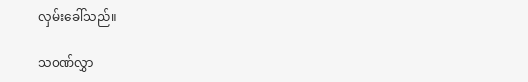လှမ်းခေါ်သည်။

သ၀ဏ်လွှာ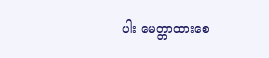ပါး မေတ္တာထားစေ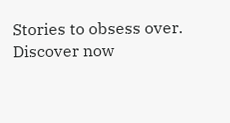Stories to obsess over. Discover now